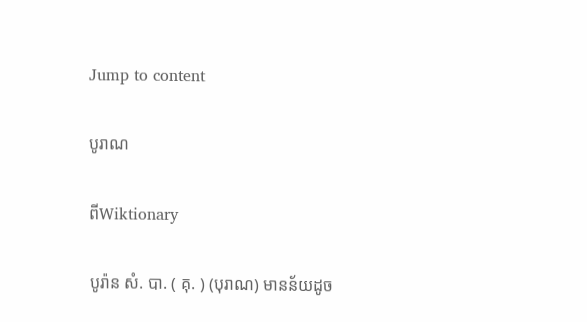Jump to content

បូរាណ

ពីWiktionary

បូរ៉ាន សំ. បា. ( គុ. ) (បុរាណ) មានន័យដូច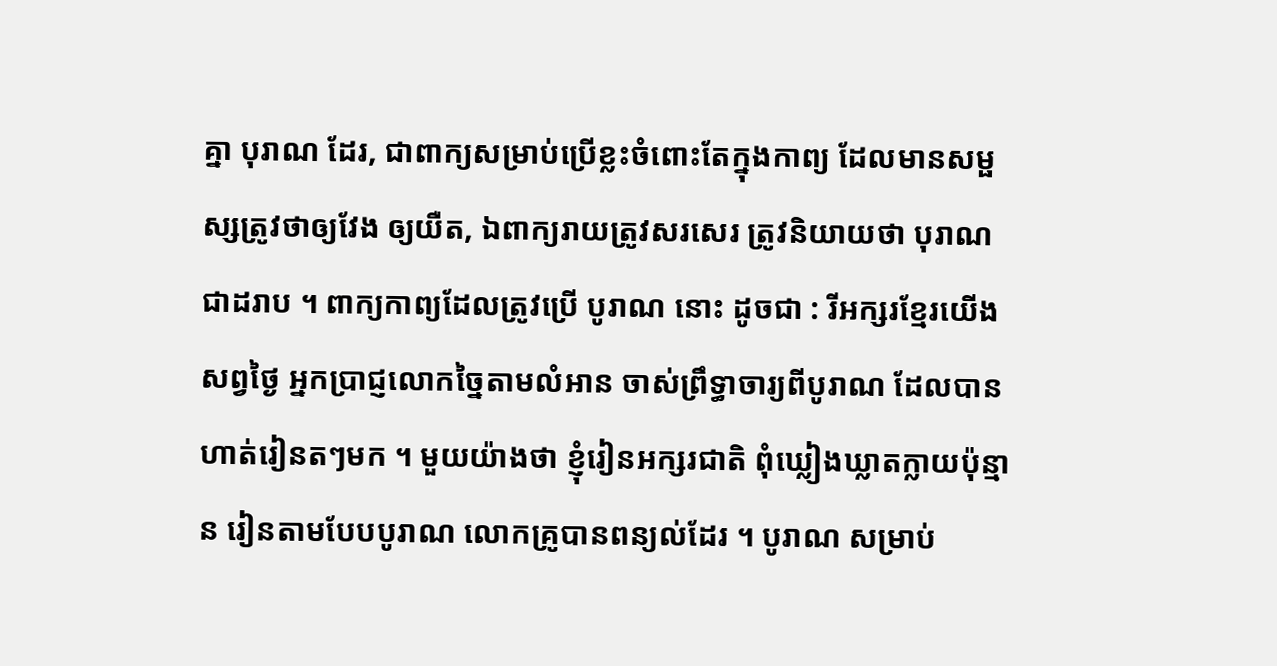គ្នា បុរាណ ដែរ, ជាពាក្យសម្រាប់ប្រើខ្លះចំពោះតែក្នុងកាព្យ ដែលមានសម្ផស្សត្រូវថាឲ្យវែង ឲ្យយឺត, ឯពាក្យរាយត្រូវសរសេរ ត្រូវនិយាយថា បុរាណ ជាដរាប ។ ពាក្យកាព្យដែលត្រូវប្រើ បូរាណ នោះ ដូចជា : រីអក្សរខ្មែរយើងសព្វថ្ងៃ អ្នកប្រាជ្ញលោកច្នៃតាមលំអាន ចាស់ព្រឹទ្ធាចារ្យពីបូរាណ ដែលបានហាត់រៀនតៗមក ។ មួយយ៉ាងថា ខ្ញុំរៀនអក្សរជាតិ ពុំឃ្លៀងឃ្លាតក្លាយប៉ុន្មាន រៀនតាមបែបបូរាណ លោកគ្រូបានពន្យល់ដែរ ។ បូរាណ សម្រាប់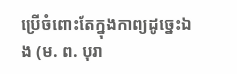ប្រើចំពោះតែក្នុងកាព្យដូច្នេះឯង (ម. ព. បុរា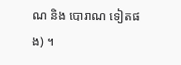ណ និង បោរាណ ទៀតផង) ។